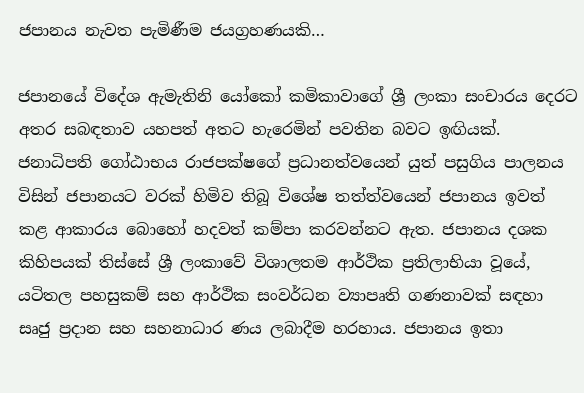ජපානය නැවත පැමිණීම ජයග්‍රහණයකි…

ජපානයේ විදේශ ඇමැතිනි යෝකෝ කමිකාවාගේ ශ්‍රී ලංකා සංචාරය දෙරට අතර සබඳතාව යහපත් අතට හැරෙමින් පවතින බවට ඉඟියක්. ජනාධිපති ගෝඨාභය රාජපක්ෂගේ ප්‍රධානත්වයෙන් යුත් පසුගිය පාලනය විසින් ජපානයට වරක් හිමිව තිබූ විශේෂ තත්ත්වයෙන් ජපානය ඉවත් කළ ආකාරය බොහෝ හදවත් කම්පා කරවන්නට ඇත. ජපානය දශක කිහිපයක් තිස්සේ ශ්‍රී ලංකාවේ විශාලතම ආර්ථික ප්‍රතිලාභියා වූයේ, යටිතල පහසුකම් සහ ආර්ථික සංවර්ධන ව්‍යාපෘති ගණනාවක් සඳහා සෘජු ප්‍රදාන සහ සහනාධාර ණය ලබාදීම හරහාය. ජපානය ඉතා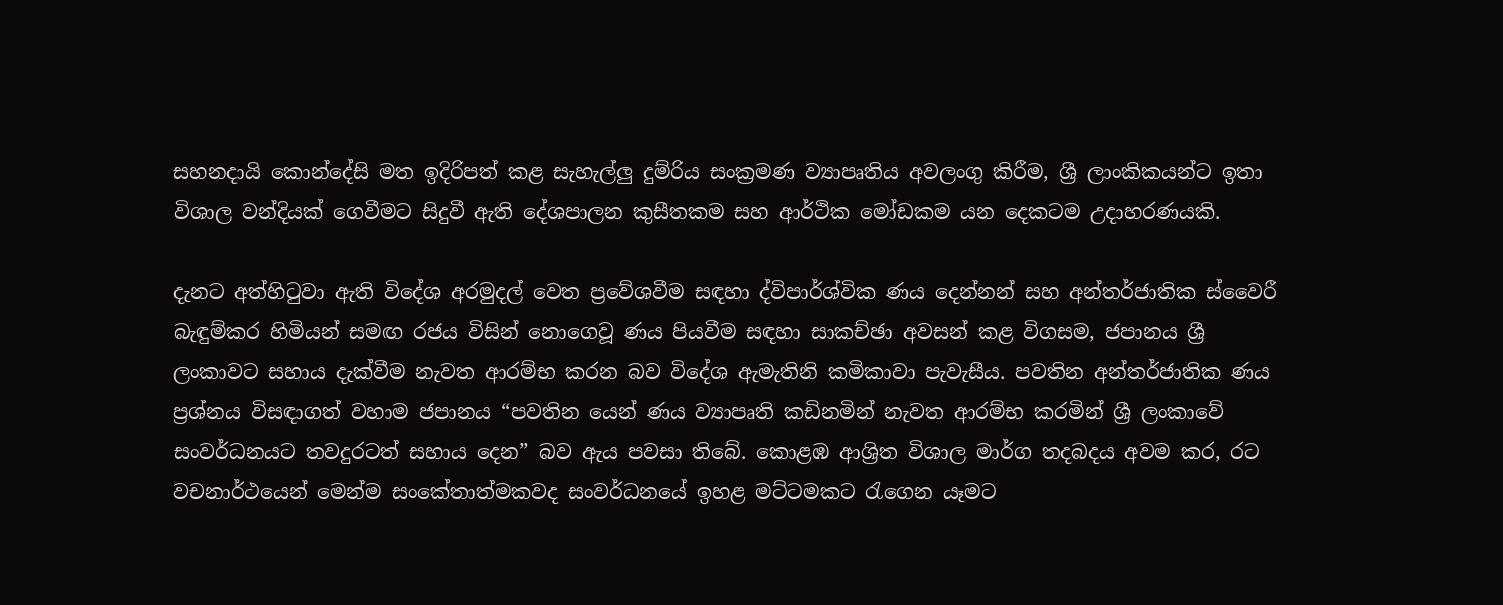සහනදායි කොන්දේසි මත ඉදිරිපත් කළ සැහැල්ලු දුම්රිය සංක්‍රමණ ව්‍යාපෘතිය අවලංගු කිරීම, ශ්‍රී ලාංකිකයන්ට ඉතා විශාල වන්දියක් ගෙවීමට සිදුවී ඇති දේශපාලන කුසීතකම සහ ආර්ථික මෝඩකම යන දෙකටම උදාහරණයකි.

දැනට අත්හිටුවා ඇති විදේශ අරමුදල් වෙත ප්‍රවේශවීම සඳහා ද්විපාර්ශ්වික ණය දෙන්නන් සහ අන්තර්ජාතික ස්වෛරී බැඳුම්කර හිමියන් සමඟ රජය විසින් නොගෙවූ ණය පියවීම සඳහා සාකච්ඡා අවසන් කළ විගසම, ජපානය ශ්‍රී ලංකාවට සහාය දැක්වීම නැවත ආරම්භ කරන බව විදේශ ඇමැතිනි කමිකාවා පැවැසීය. පවතින අන්තර්ජාතික ණය ප්‍රශ්නය විසඳාගත් වහාම ජපානය “පවතින යෙන් ණය ව්‍යාපෘති කඩිනමින් නැවත ආරම්භ කරමින් ශ්‍රී ලංකාවේ සංවර්ධනයට තවදුරටත් සහාය දෙන” බව ඇය පවසා තිබේ. කොළඹ ආශ්‍රිත විශාල මාර්ග තදබදය අවම කර, රට වචනාර්ථයෙන් මෙන්ම සංකේතාත්මකවද සංවර්ධනයේ ඉහළ මට්ටමකට රැගෙන යෑමට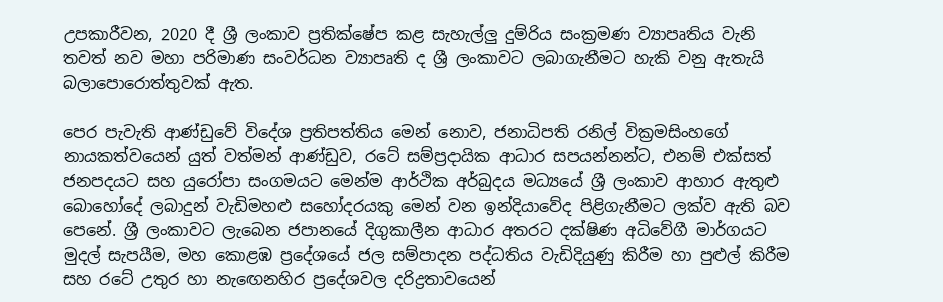උපකාරීවන, 2020 දී ශ්‍රී ලංකාව ප්‍රතික්ෂේප කළ සැහැල්ලු දුම්රිය සංක්‍රමණ ව්‍යාපෘතිය වැනි තවත් නව මහා පරිමාණ සංවර්ධන ව්‍යාපෘති ද ශ්‍රී ලංකාවට ලබාගැනීමට හැකි වනු ඇතැයි බලාපොරොත්තුවක් ඇත.

පෙර පැවැති ආණ්ඩුවේ විදේශ ප්‍රතිපත්තිය මෙන් නොව, ජනාධිපති රනිල් වික්‍රමසිංහගේ නායකත්වයෙන් යුත් වත්මන් ආණ්ඩුව, රටේ සම්ප්‍රදායික ආධාර සපයන්නන්ට, එනම් එක්සත් ජනපදයට සහ යුරෝපා සංගමයට මෙන්ම ආර්ථික අර්බුදය මධ්‍යයේ ශ්‍රී ලංකාව ආහාර ඇතුළු බොහෝදේ ලබාදුන් වැඩිමහළු සහෝදරයකු මෙන් වන ඉන්දියාවේද පිළිගැනීමට ලක්ව ඇති බව පෙනේ. ශ්‍රී ලංකාවට ලැබෙන ජපානයේ දිගුකාලීන ආධාර අතරට දක්ෂිණ අධිවේගී මාර්ගයට මුදල් සැපයීම, මහ කොළඹ ප්‍රදේශයේ ජල සම්පාදන පද්ධතිය වැඩිදියුණු කිරීම හා පුළුල් කිරීම සහ රටේ උතුර හා නැඟෙනහිර ප්‍රදේශවල දරිද්‍රතාවයෙන්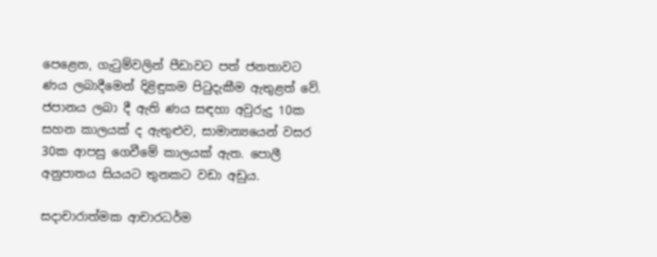පෙළෙන, ගැටුම්වලින් පීඩාවට පත් ජනතාවට ණය ලබාදීමෙන් දිළිඳුකම පිටුදැකීම ඇතුළත් වේ. ජපානය ලබා දී ඇති ණය සඳහා අවුරුදු 10ක සහන කාලයක් ද ඇතුළුව, සාමාන්‍යයෙන් වසර 30ක ආපසු ගෙවීමේ කාලයක් ඇත. පොලී අනුපාතය සියයට තුනකට වඩා අඩුය.

සදාචාරාත්මක ආචාරධර්ම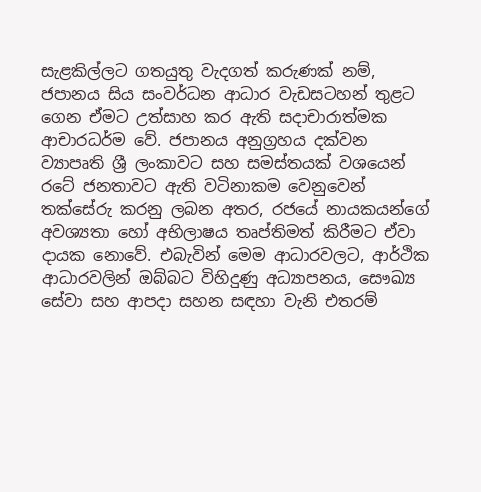සැළකිල්ලට ගතයුතු වැදගත් කරුණක් නම්, ජපානය සිය සංවර්ධන ආධාර වැඩසටහන් තුළට ගෙන ඒමට උත්සාහ කර ඇති සදාචාරාත්මක ආචාරධර්ම වේ. ජපානය අනුග්‍රහය දක්වන ව්‍යාපෘති ශ්‍රී ලංකාවට සහ සමස්තයක් වශයෙන් රටේ ජනතාවට ඇති වටිනාකම වෙනුවෙන් තක්සේරු කරනු ලබන අතර, රජයේ නායකයන්ගේ අවශ්‍යතා හෝ අභිලාෂය තෘප්තිමත් කිරීමට ඒවා දායක නොවේ. එබැවින් මෙම ආධාරවලට, ආර්ථික ආධාරවලින් ඔබ්බට විහිදුණු අධ්‍යාපනය, සෞඛ්‍ය සේවා සහ ආපදා සහන සඳහා වැනි එතරම්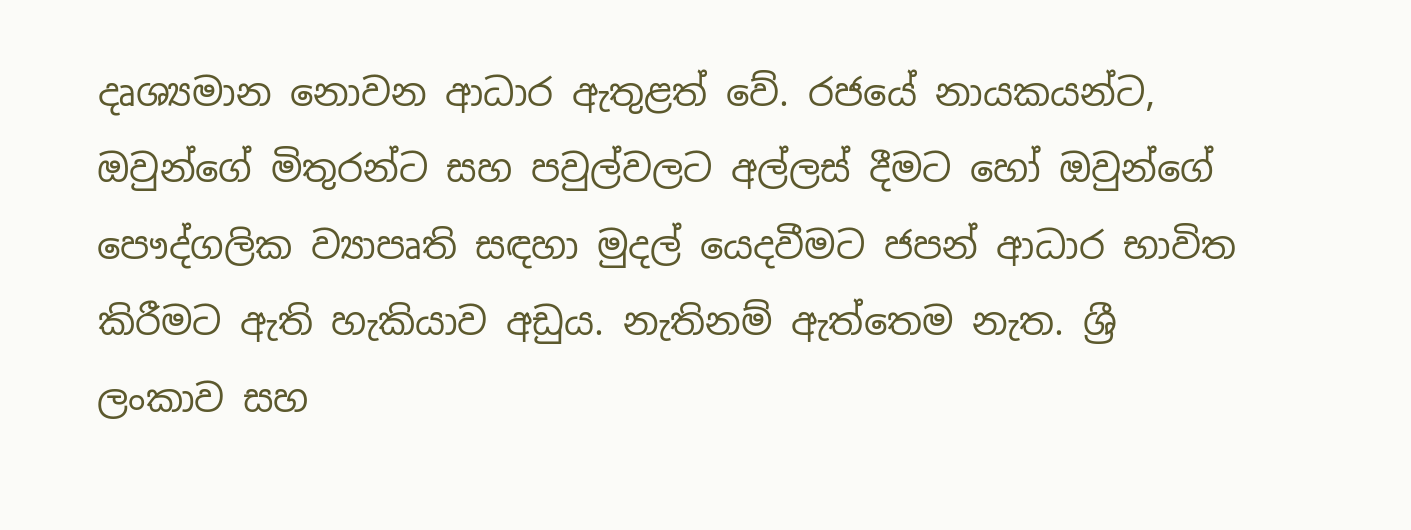දෘශ්‍යමාන නොවන ආධාර ඇතුළත් වේ. රජයේ නායකයන්ට, ඔවුන්ගේ මිතුරන්ට සහ පවුල්වලට අල්ලස් දීමට හෝ ඔවුන්ගේ පෞද්ගලික ව්‍යාපෘති සඳහා මුදල් යෙදවීමට ජපන් ආධාර භාවිත කිරීමට ඇති හැකියාව අඩුය. නැතිනම් ඇත්තෙම නැත. ශ්‍රී ලංකාව සහ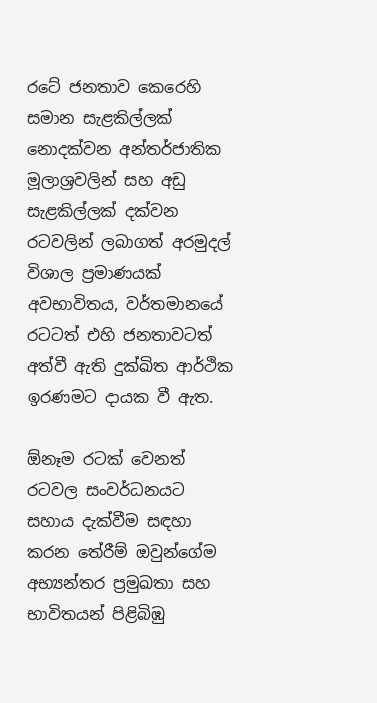රටේ ජනතාව කෙරෙහි සමාන සැළකිල්ලක් නොදක්වන අන්තර්ජාතික මූලාශ්‍රවලින් සහ අඩු සැළකිල්ලක් දක්වන රටවලින් ලබාගත් අරමුදල් විශාල ප්‍රමාණයක් අවභාවිතය, වර්තමානයේ රටටත් එහි ජනතාවටත් අත්වී ඇති දුක්ඛිත ආර්ථික ඉරණමට දායක වී ඇත.

ඕනෑම රටක් වෙනත් රටවල සංවර්ධනයට සහාය දැක්වීම සඳහා කරන තේරීම් ඔවුන්ගේම අභ්‍යන්තර ප්‍රමුඛතා සහ භාවිතයන් පිළිබිඹු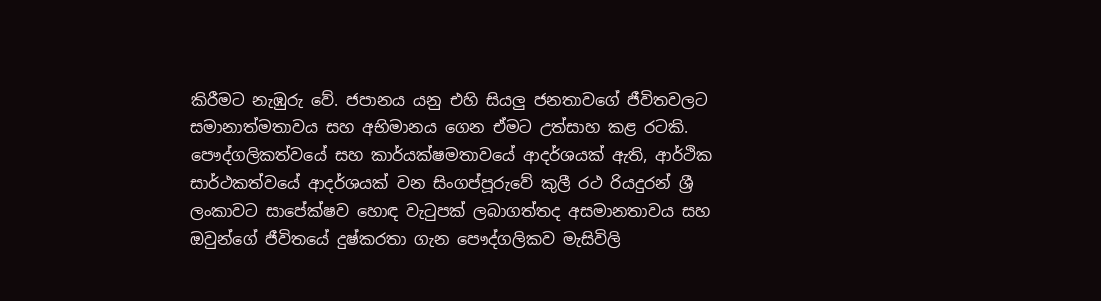කිරීමට නැඹුරු වේ. ජපානය යනු එහි සියලු ජනතාවගේ ජීවිතවලට සමානාත්මතාවය සහ අභිමානය ගෙන ඒමට උත්සාහ කළ රටකි. පෞද්ගලිකත්වයේ සහ කාර්යක්ෂමතාවයේ ආදර්ශයක් ඇති, ආර්ථික සාර්ථකත්වයේ ආදර්ශයක් වන සිංගප්පූරුවේ කුලී රථ රියදුරන් ශ්‍රී ලංකාවට සාපේක්ෂව හොඳ වැටුපක් ලබාගත්තද අසමානතාවය සහ ඔවුන්ගේ ජීවිතයේ දුෂ්කරතා ගැන පෞද්ගලිකව මැසිවිලි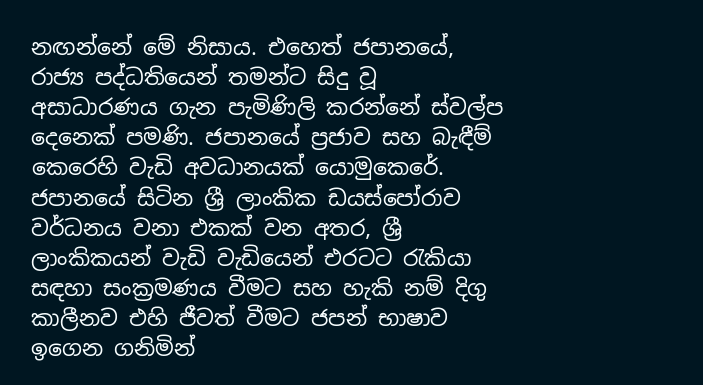නඟන්නේ මේ නිසාය. එහෙත් ජපානයේ, රාජ්‍ය පද්ධතියෙන් තමන්ට සිදු වූ අසාධාරණය ගැන පැමිණිලි කරන්නේ ස්වල්ප දෙනෙක් පමණි. ජපානයේ ප්‍රජාව සහ බැඳීම් කෙරෙහි වැඩි අවධානයක් යොමුකෙරේ. ජපානයේ සිටින ශ්‍රී ලාංකික ඩයස්පෝරාව වර්ධනය වනා එකක් වන අතර, ශ්‍රී ලාංකිකයන් වැඩි වැඩියෙන් එරටට රැකියා සඳහා සංක්‍රමණය වීමට සහ හැකි නම් දිගු කාලීනව එහි ජීවත් වීමට ජපන් භාෂාව ඉගෙන ගනිමින්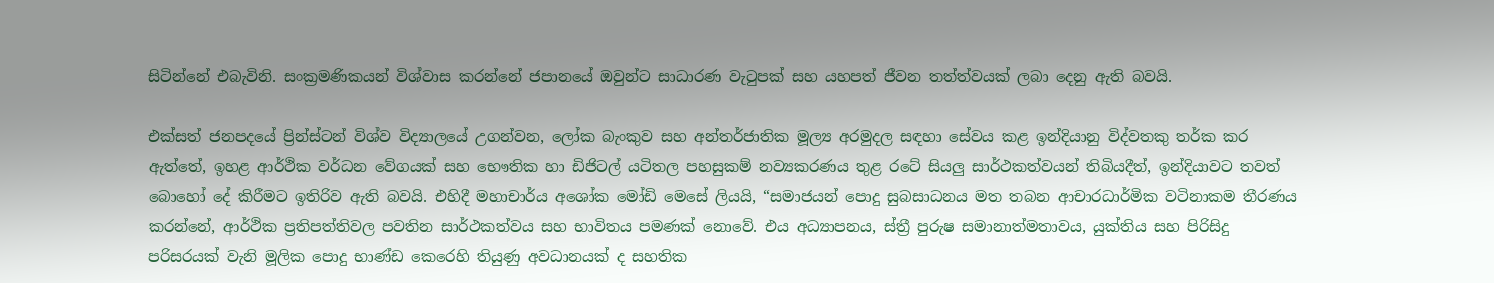සිටින්නේ එබැවිනි. සංක්‍රමණිකයන් විශ්වාස කරන්නේ ජපානයේ ඔවුන්ට සාධාරණ වැටුපක් සහ යහපත් ජීවන තත්ත්වයක් ලබා දෙනු ඇති බවයි.

එක්සත් ජනපදයේ ප්‍රින්ස්ටන් විශ්ව විද්‍යාලයේ උගන්වන, ලෝක බැංකුව සහ අන්තර්ජාතික මූල්‍ය අරමුදල සඳහා සේවය කළ ඉන්දියානු විද්වතකු තර්ක කර ඇත්තේ, ඉහළ ආර්ථික වර්ධන වේගයක් සහ භෞතික හා ඩිජිටල් යටිතල පහසුකම් නව්‍යකරණය තුළ රටේ සියලු සාර්ථකත්වයන් තිබියදීත්, ඉන්දියාවට තවත් බොහෝ දේ කිරීමට ඉතිරිව ඇති බවයි. එහිදී මහාචාර්ය අශෝක මෝඩි මෙසේ ලියයි, “සමාජයන් පොදු සුබසාධනය මත තබන ආචාරධාර්මික වටිනාකම තීරණය කරන්නේ, ආර්ථික ප්‍රතිපත්තිවල පවතින සාර්ථකත්වය සහ භාවිතය පමණක් නොවේ. එය අධ්‍යාපනය, ස්ත්‍රී පුරුෂ සමානාත්මතාවය, යුක්තිය සහ පිරිසිදු පරිසරයක් වැනි මූලික පොදු භාණ්ඩ කෙරෙහි තියුණු අවධානයක් ද සහතික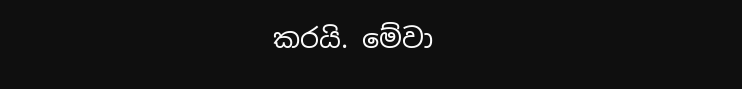කරයි. මේවා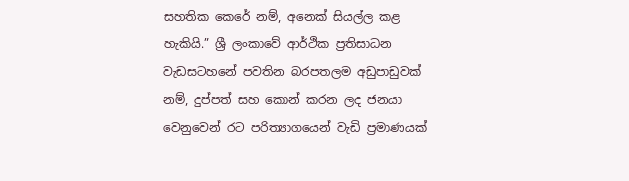සහතික කෙරේ නම්, අනෙක් සියල්ල කළ හැකියි.” ශ්‍රී ලංකාවේ ආර්ථික ප්‍රතිසාධන වැඩසටහනේ පවතින බරපතලම අඩුපාඩුවක් නම්, දුප්පත් සහ කොන් කරන ලද ජනයා වෙනුවෙන් රට පරිත්‍යාගයෙන් වැඩි ප්‍රමාණයක්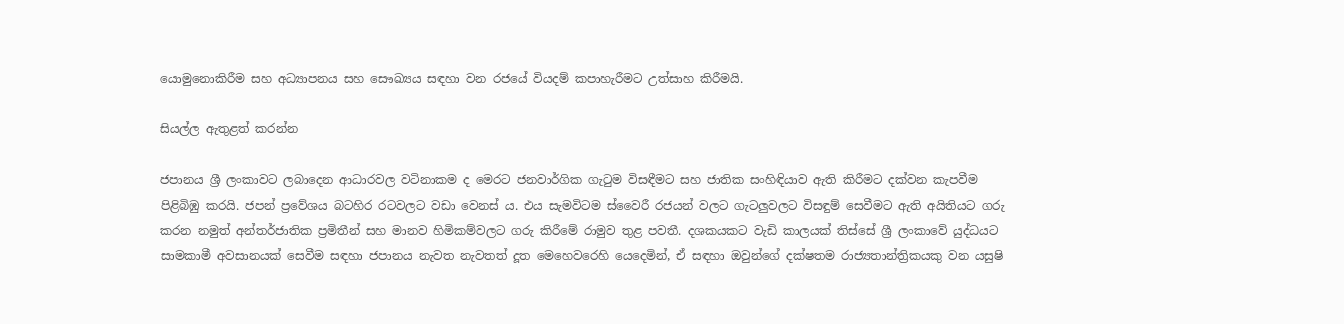යොමුනොකිරීම සහ අධ්‍යාපනය සහ සෞඛ්‍යය සඳහා වන රජයේ වියදම් කපාහැරීමට උත්සාහ කිරීමයි.

සියල්ල ඇතුළත් කරන්න

ජපානය ශ්‍රී ලංකාවට ලබාදෙන ආධාරවල වටිනාකම ද මෙරට ජනවාර්ගික ගැටුම විසඳීමට සහ ජාතික සංහිඳියාව ඇති කිරීමට දක්වන කැපවීම පිළිබිඹු කරයි. ජපන් ප්‍රවේශය බටහිර රටවලට වඩා වෙනස් ය. එය සැමවිටම ස්වෛරී රජයන් වලට ගැටලුවලට විසඳුම් සෙවීමට ඇති අයිතියට ගරු කරන නමුත් අන්තර්ජාතික ප්‍රමිතීන් සහ මානව හිමිකම්වලට ගරු කිරීමේ රාමුව තුළ පවතී. දශකයකට වැඩි කාලයක් තිස්සේ ශ්‍රී ලංකාවේ යුද්ධයට සාමකාමී අවසානයක් සෙවීම සඳහා ජපානය නැවත නැවතත් දූත මෙහෙවරෙහි යෙදෙමින්, ඒ සඳහා ඔවුන්ගේ දක්ෂතම රාජ්‍යතාන්ත්‍රිකයකු වන යසුෂි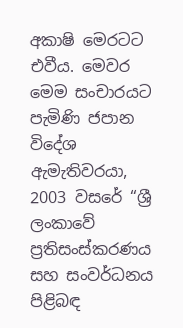අකාෂි මෙරටට එවීය. මෙවර මෙම සංචාරයට පැමිණි ජපාන විදේශ ඇමැතිවරයා, 2003 වසරේ “ශ්‍රී ලංකාවේ ප්‍රතිසංස්කරණය සහ සංවර්ධනය පිළිබඳ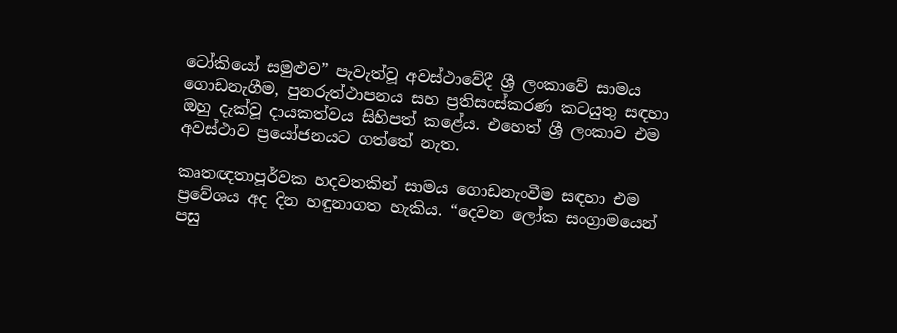ටෝකියෝ සමුළුව” පැවැත්වූ අවස්ථාවේදී ශ්‍රී ලංකාවේ සාමය ගොඩනැගීම, පුනරුත්ථාපනය සහ ප්‍රතිසංස්කරණ කටයුතු සඳහා ඔහු දැක්වූ දායකත්වය සිහිපත් කළේය. එහෙත් ශ්‍රී ලංකාව එම අවස්ථාව ප්‍රයෝජනයට ගත්තේ නැත.

කෘතඥතාපූර්වක හදවතකින් සාමය ගොඩනැංවීම සඳහා එම ප්‍රවේශය අද දින හඳුනාගත හැකිය. “දෙවන ලෝක සංග්‍රාමයෙන් පසු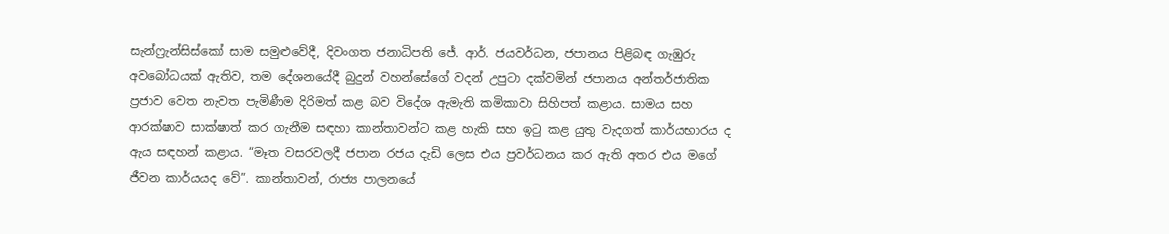සැන්ෆ්‍රැන්සිස්කෝ සාම සමුළුවේදී, දිවංගත ජනාධිපති ජේ. ආර්. ජයවර්ධන, ජපානය පිළිබඳ ගැඹුරු අවබෝධයක් ඇතිව, තම දේශනයේදී බුදුන් වහන්සේගේ වදන් උපුටා දක්වමින් ජපානය අන්තර්ජාතික ප්‍රජාව වෙත නැවත පැමිණීම දිරිමත් කළ බව විදේශ ඇමැති කමිකාවා සිහිපත් කළාය. සාමය සහ ආරක්ෂාව සාක්ෂාත් කර ගැනීම සඳහා කාන්තාවන්ට කළ හැකි සහ ඉටු කළ යුතු වැදගත් කාර්යභාරය ද ඇය සඳහන් කළාය. “මෑත වසරවලදී ජපාන රජය දැඩි ලෙස එය ප්‍රවර්ධනය කර ඇති අතර එය මගේ ජීවන කාර්යයද වේ”. කාන්තාවන්, රාජ්‍ය පාලනයේ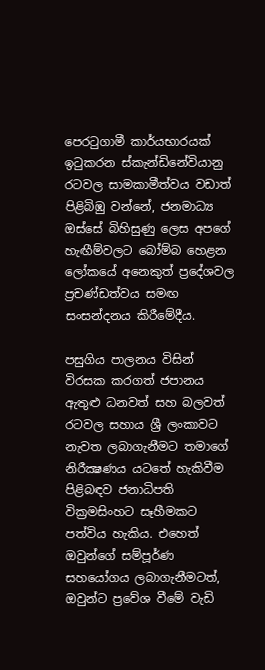පෙරටුගාමී කාර්යභාරයක් ඉටුකරන ස්කැන්ඩිනේවියානු රටවල සාමකාමීත්වය වඩාත් පිළිබිඹු වන්නේ, ජනමාධ්‍ය ඔස්සේ බිහිසුණු ලෙස අපගේ හැඟීම්වලට බෝම්බ හෙළන ලෝකයේ අනෙකුත් ප්‍රදේශවල ප්‍රචණ්ඩත්වය සමඟ සංසන්දනය කිරීමේදීය.

පසුගිය පාලනය විසින් විරසක කරගත් ජපානය ඇතුළු ධනවත් සහ බලවත් රටවල සහාය ශ්‍රී ලංකාවට නැවත ලබාගැනීමට තමාගේ නිරීක්‍ෂණය යටතේ හැකිවීම පිළිබඳව ජනාධිපති වික්‍රමසිංහට සෑහීමකට පත්විය හැකිය. එහෙත් ඔවුන්ගේ සම්පූර්ණ සහයෝගය ලබාගැනීමටත්, ඔවුන්ට ප්‍රවේශ වීමේ වැඩි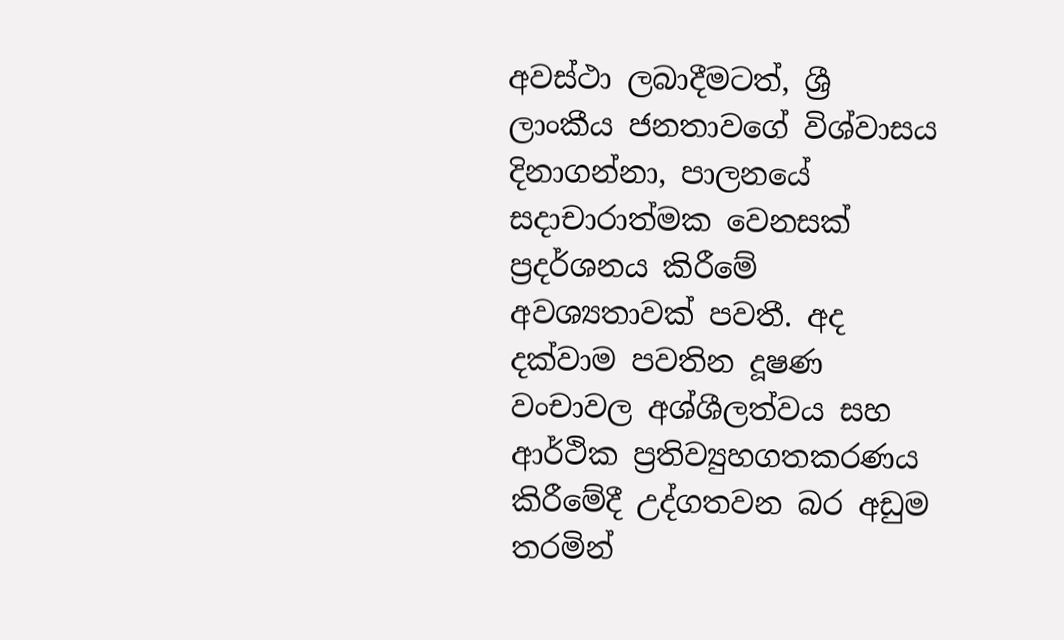අවස්ථා ලබාදීමටත්, ශ්‍රී ලාංකීය ජනතාවගේ විශ්වාසය දිනාගන්නා, පාලනයේ සදාචාරාත්මක වෙනසක් ප්‍රදර්ශනය කිරීමේ අවශ්‍යතාවක් පවතී. අද දක්වාම පවතින දූෂණ වංචාවල අශ්ශීලත්වය සහ ආර්ථික ප්‍රතිව්‍යුහගතකරණය කිරීමේදී උද්ගතවන බර අඩුම තරමින්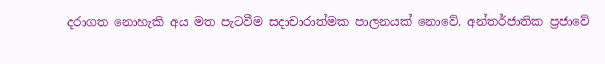දරාගත නොහැකි අය මත පැටවීම සදාචාරාත්මක පාලනයක් නොවේ. අන්තර්ජාතික ප්‍රජාවේ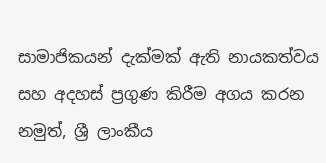සාමාජිකයන් දැක්මක් ඇති නායකත්වය සහ අදහස් ප්‍රගුණ කිරීම අගය කරන නමුත්, ශ්‍රී ලාංකීය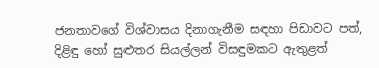ජනතාවගේ විශ්වාසය දිනාගැනීම සඳහා පිඩාවට පත්, දිළිඳු හෝ සුළුතර සියල්ලන් විසඳුමකට ඇතුළත්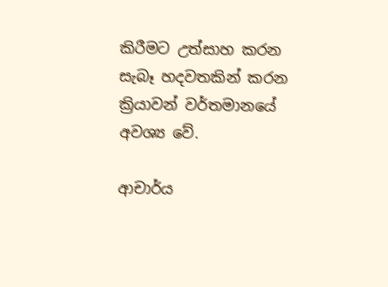කිරීමට උත්සාහ කරන සැබෑ හදවතකින් කරන ක්‍රියාවන් වර්තමානයේ අවශ්‍ය වේ.

ආචාර්ය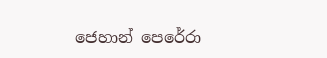ජෙහාන් පෙරේරා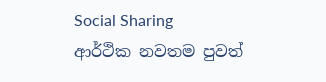Social Sharing
ආර්ථික නවතම පුවත්